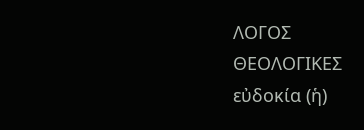ΛΟΓΟΣ
ΘΕΟΛΟΓΙΚΕΣ
εὐδοκία (ἡ)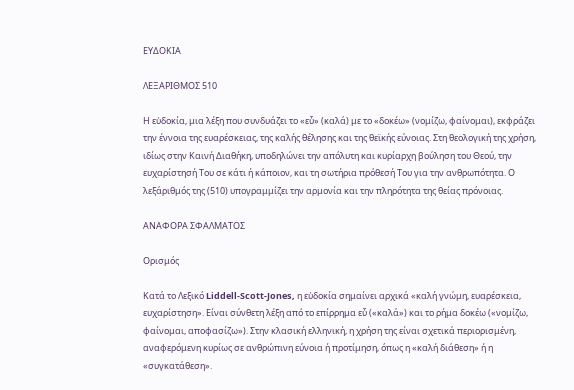ΕΥΔΟΚΙΑ

ΛΕΞΑΡΙΘΜΟΣ 510

Η εὐδοκία, μια λέξη που συνδυάζει το «εὖ» (καλά) με το «δοκέω» (νομίζω, φαίνομαι), εκφράζει την έννοια της ευαρέσκειας, της καλής θέλησης και της θεϊκής εύνοιας. Στη θεολογική της χρήση, ιδίως στην Καινή Διαθήκη, υποδηλώνει την απόλυτη και κυρίαρχη βούληση του Θεού, την ευχαρίστησή Του σε κάτι ή κάποιον, και τη σωτήρια πρόθεσή Του για την ανθρωπότητα. Ο λεξάριθμός της (510) υπογραμμίζει την αρμονία και την πληρότητα της θείας πρόνοιας.

ΑΝΑΦΟΡΑ ΣΦΑΛΜΑΤΟΣ

Ορισμός

Κατά το Λεξικό Liddell-Scott-Jones, η εὐδοκία σημαίνει αρχικά «καλή γνώμη, ευαρέσκεια, ευχαρίστηση». Είναι σύνθετη λέξη από το επίρρημα εὖ («καλά») και το ρήμα δοκέω («νομίζω, φαίνομαι, αποφασίζω»). Στην κλασική ελληνική, η χρήση της είναι σχετικά περιορισμένη, αναφερόμενη κυρίως σε ανθρώπινη εύνοια ή προτίμηση, όπως η «καλή διάθεση» ή η «συγκατάθεση».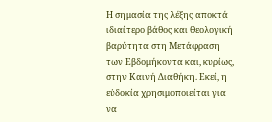Η σημασία της λέξης αποκτά ιδιαίτερο βάθος και θεολογική βαρύτητα στη Μετάφραση των Εβδομήκοντα και, κυρίως, στην Καινή Διαθήκη. Εκεί, η εὐδοκία χρησιμοποιείται για να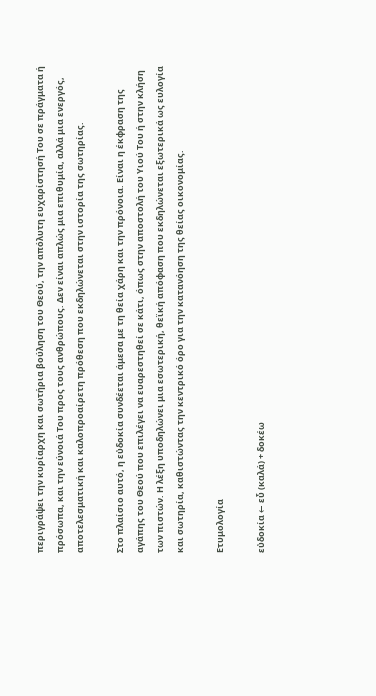περιγράψει την κυρίαρχη και σωτήρια βούληση του Θεού, την απόλυτη ευχαρίστησή Του σε πράγματα ή πρόσωπα, και την εύνοιά Του προς τους ανθρώπους. Δεν είναι απλώς μια επιθυμία, αλλά μια ενεργός, αποτελεσματική και καλοπροαίρετη πρόθεση που εκδηλώνεται στην ιστορία της σωτηρίας.

Στο πλαίσιο αυτό, η εὐδοκία συνδέεται άμεσα με τη θεία χάρη και την πρόνοια. Είναι η έκφραση της αγάπης του Θεού που επιλέγει να ευαρεστηθεί σε κάτι, όπως στην αποστολή του Υιού Του ή στην κλήση των πιστών. Η λέξη υποδηλώνει μια εσωτερική, θεϊκή απόφαση που εκδηλώνεται εξωτερικά ως ευλογία και σωτηρία, καθιστώντας την κεντρικό όρο για την κατανόηση της θείας οικονομίας.

Ετυμολογία

εὐδοκία ← εὖ (καλά) + δοκέω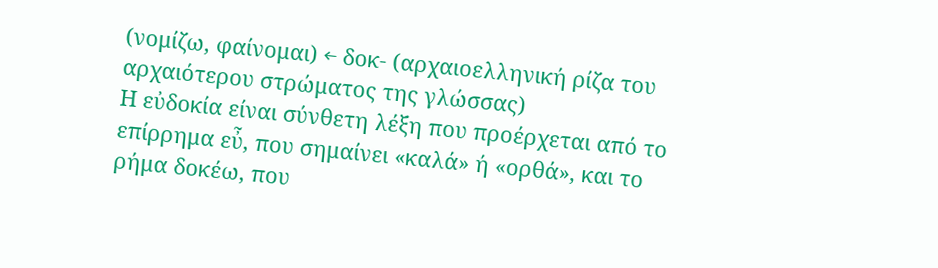(νομίζω, φαίνομαι) ← δοκ- (αρχαιοελληνική ρίζα του αρχαιότερου στρώματος της γλώσσας)
Η εὐδοκία είναι σύνθετη λέξη που προέρχεται από το επίρρημα εὖ, που σημαίνει «καλά» ή «ορθά», και το ρήμα δοκέω, που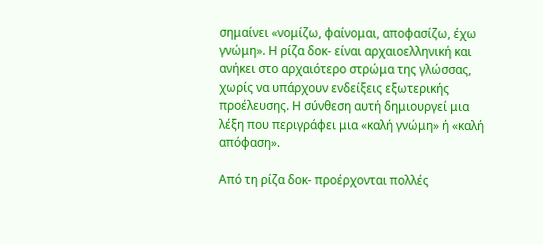σημαίνει «νομίζω, φαίνομαι, αποφασίζω, έχω γνώμη». Η ρίζα δοκ- είναι αρχαιοελληνική και ανήκει στο αρχαιότερο στρώμα της γλώσσας, χωρίς να υπάρχουν ενδείξεις εξωτερικής προέλευσης. Η σύνθεση αυτή δημιουργεί μια λέξη που περιγράφει μια «καλή γνώμη» ή «καλή απόφαση».

Από τη ρίζα δοκ- προέρχονται πολλές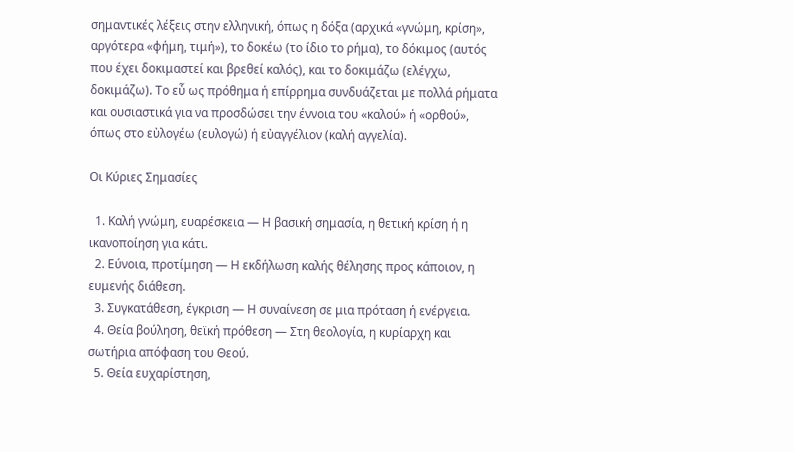σημαντικές λέξεις στην ελληνική, όπως η δόξα (αρχικά «γνώμη, κρίση», αργότερα «φήμη, τιμή»), το δοκέω (το ίδιο το ρήμα), το δόκιμος (αυτός που έχει δοκιμαστεί και βρεθεί καλός), και το δοκιμάζω (ελέγχω, δοκιμάζω). Το εὖ ως πρόθημα ή επίρρημα συνδυάζεται με πολλά ρήματα και ουσιαστικά για να προσδώσει την έννοια του «καλού» ή «ορθού», όπως στο εὐλογέω (ευλογώ) ή εὐαγγέλιον (καλή αγγελία).

Οι Κύριες Σημασίες

  1. Καλή γνώμη, ευαρέσκεια — Η βασική σημασία, η θετική κρίση ή η ικανοποίηση για κάτι.
  2. Εύνοια, προτίμηση — Η εκδήλωση καλής θέλησης προς κάποιον, η ευμενής διάθεση.
  3. Συγκατάθεση, έγκριση — Η συναίνεση σε μια πρόταση ή ενέργεια.
  4. Θεία βούληση, θεϊκή πρόθεση — Στη θεολογία, η κυρίαρχη και σωτήρια απόφαση του Θεού.
  5. Θεία ευχαρίστηση,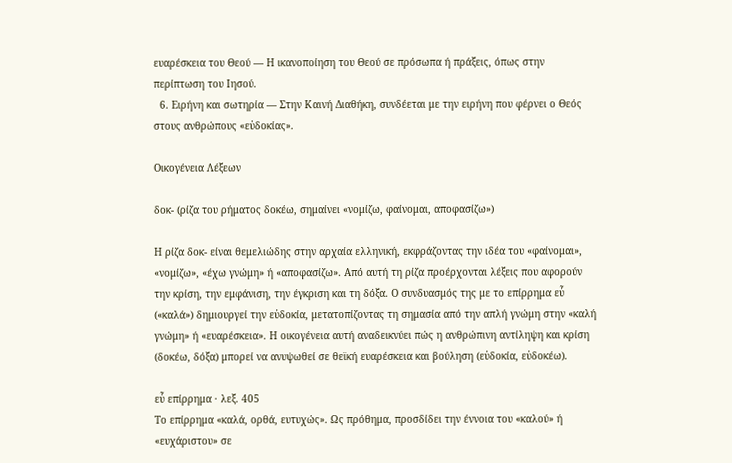ευαρέσκεια του Θεού — Η ικανοποίηση του Θεού σε πρόσωπα ή πράξεις, όπως στην περίπτωση του Ιησού.
  6. Ειρήνη και σωτηρία — Στην Καινή Διαθήκη, συνδέεται με την ειρήνη που φέρνει ο Θεός στους ανθρώπους «εὐδοκίας».

Οικογένεια Λέξεων

δοκ- (ρίζα του ρήματος δοκέω, σημαίνει «νομίζω, φαίνομαι, αποφασίζω»)

Η ρίζα δοκ- είναι θεμελιώδης στην αρχαία ελληνική, εκφράζοντας την ιδέα του «φαίνομαι», «νομίζω», «έχω γνώμη» ή «αποφασίζω». Από αυτή τη ρίζα προέρχονται λέξεις που αφορούν την κρίση, την εμφάνιση, την έγκριση και τη δόξα. Ο συνδυασμός της με το επίρρημα εὖ («καλά») δημιουργεί την εὐδοκία, μετατοπίζοντας τη σημασία από την απλή γνώμη στην «καλή γνώμη» ή «ευαρέσκεια». Η οικογένεια αυτή αναδεικνύει πώς η ανθρώπινη αντίληψη και κρίση (δοκέω, δόξα) μπορεί να ανυψωθεί σε θεϊκή ευαρέσκεια και βούληση (εὐδοκία, εὐδοκέω).

εὖ επίρρημα · λεξ. 405
Το επίρρημα «καλά, ορθά, ευτυχώς». Ως πρόθημα, προσδίδει την έννοια του «καλού» ή «ευχάριστου» σε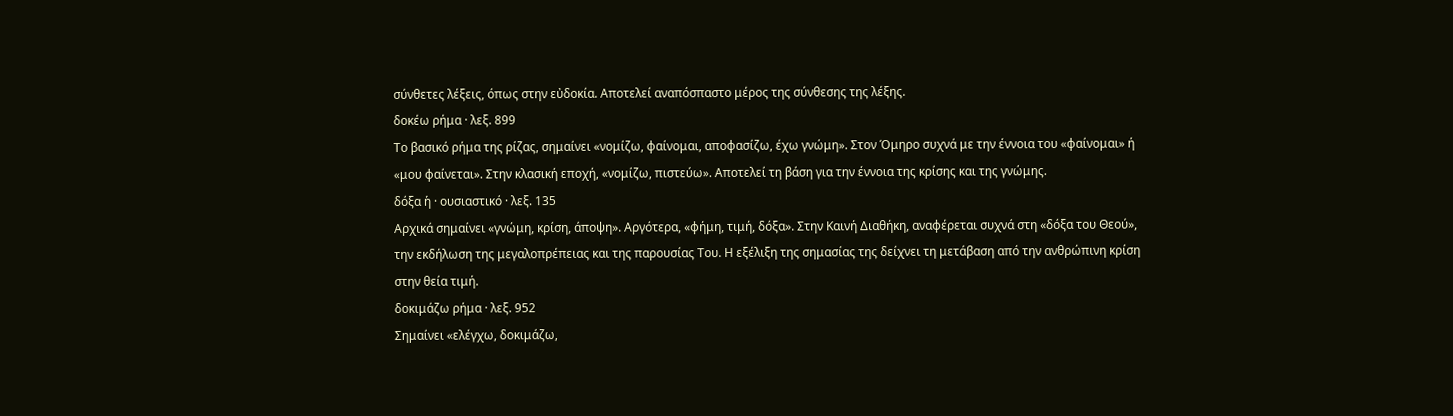σύνθετες λέξεις, όπως στην εὐδοκία. Αποτελεί αναπόσπαστο μέρος της σύνθεσης της λέξης.
δοκέω ρήμα · λεξ. 899
Το βασικό ρήμα της ρίζας, σημαίνει «νομίζω, φαίνομαι, αποφασίζω, έχω γνώμη». Στον Όμηρο συχνά με την έννοια του «φαίνομαι» ή «μου φαίνεται». Στην κλασική εποχή, «νομίζω, πιστεύω». Αποτελεί τη βάση για την έννοια της κρίσης και της γνώμης.
δόξα ἡ · ουσιαστικό · λεξ. 135
Αρχικά σημαίνει «γνώμη, κρίση, άποψη». Αργότερα, «φήμη, τιμή, δόξα». Στην Καινή Διαθήκη, αναφέρεται συχνά στη «δόξα του Θεού», την εκδήλωση της μεγαλοπρέπειας και της παρουσίας Του. Η εξέλιξη της σημασίας της δείχνει τη μετάβαση από την ανθρώπινη κρίση στην θεία τιμή.
δοκιμάζω ρήμα · λεξ. 952
Σημαίνει «ελέγχω, δοκιμάζω,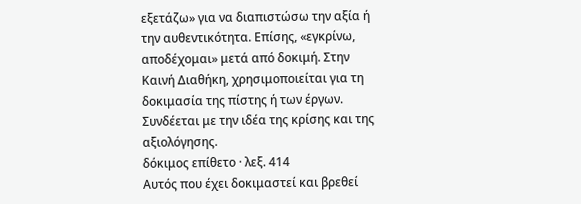εξετάζω» για να διαπιστώσω την αξία ή την αυθεντικότητα. Επίσης, «εγκρίνω, αποδέχομαι» μετά από δοκιμή. Στην Καινή Διαθήκη, χρησιμοποιείται για τη δοκιμασία της πίστης ή των έργων. Συνδέεται με την ιδέα της κρίσης και της αξιολόγησης.
δόκιμος επίθετο · λεξ. 414
Αυτός που έχει δοκιμαστεί και βρεθεί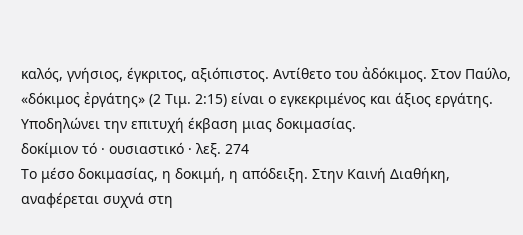καλός, γνήσιος, έγκριτος, αξιόπιστος. Αντίθετο του ἀδόκιμος. Στον Παύλο, «δόκιμος ἐργάτης» (2 Τιμ. 2:15) είναι ο εγκεκριμένος και άξιος εργάτης. Υποδηλώνει την επιτυχή έκβαση μιας δοκιμασίας.
δοκίμιον τό · ουσιαστικό · λεξ. 274
Το μέσο δοκιμασίας, η δοκιμή, η απόδειξη. Στην Καινή Διαθήκη, αναφέρεται συχνά στη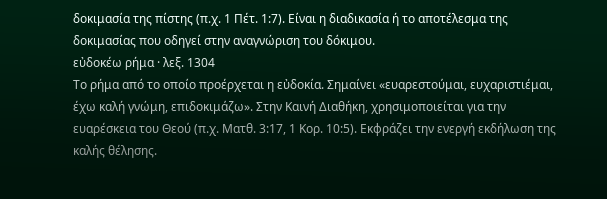δοκιμασία της πίστης (π.χ. 1 Πέτ. 1:7). Είναι η διαδικασία ή το αποτέλεσμα της δοκιμασίας που οδηγεί στην αναγνώριση του δόκιμου.
εὐδοκέω ρήμα · λεξ. 1304
Το ρήμα από το οποίο προέρχεται η εὐδοκία. Σημαίνει «ευαρεστούμαι, ευχαριστιέμαι, έχω καλή γνώμη, επιδοκιμάζω». Στην Καινή Διαθήκη, χρησιμοποιείται για την ευαρέσκεια του Θεού (π.χ. Ματθ. 3:17, 1 Κορ. 10:5). Εκφράζει την ενεργή εκδήλωση της καλής θέλησης.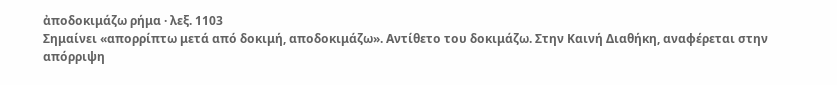ἀποδοκιμάζω ρήμα · λεξ. 1103
Σημαίνει «απορρίπτω μετά από δοκιμή, αποδοκιμάζω». Αντίθετο του δοκιμάζω. Στην Καινή Διαθήκη, αναφέρεται στην απόρριψη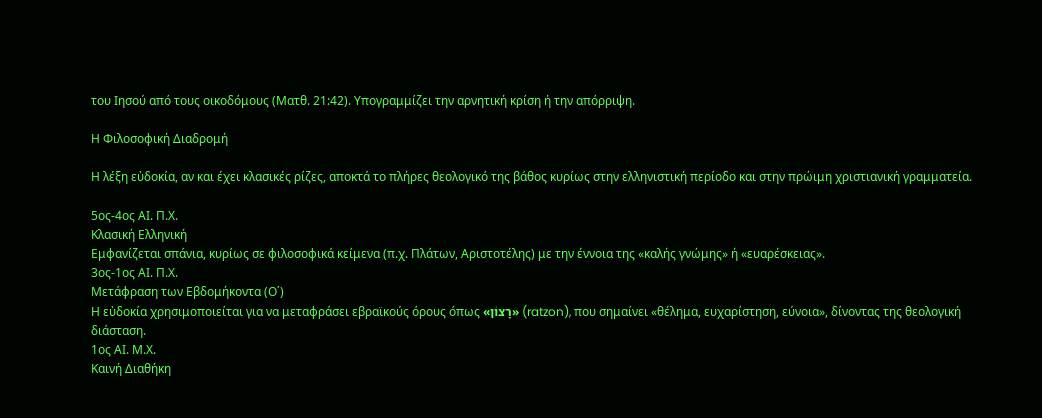του Ιησού από τους οικοδόμους (Ματθ. 21:42). Υπογραμμίζει την αρνητική κρίση ή την απόρριψη.

Η Φιλοσοφική Διαδρομή

Η λέξη εὐδοκία, αν και έχει κλασικές ρίζες, αποκτά το πλήρες θεολογικό της βάθος κυρίως στην ελληνιστική περίοδο και στην πρώιμη χριστιανική γραμματεία.

5ος-4ος ΑΙ. Π.Χ.
Κλασική Ελληνική
Εμφανίζεται σπάνια, κυρίως σε φιλοσοφικά κείμενα (π.χ. Πλάτων, Αριστοτέλης) με την έννοια της «καλής γνώμης» ή «ευαρέσκειας».
3ος-1ος ΑΙ. Π.Χ.
Μετάφραση των Εβδομήκοντα (Ο΄)
Η εὐδοκία χρησιμοποιείται για να μεταφράσει εβραϊκούς όρους όπως «רָצוֹן» (ratzon), που σημαίνει «θέλημα, ευχαρίστηση, εύνοια», δίνοντας της θεολογική διάσταση.
1ος ΑΙ. Μ.Χ.
Καινή Διαθήκη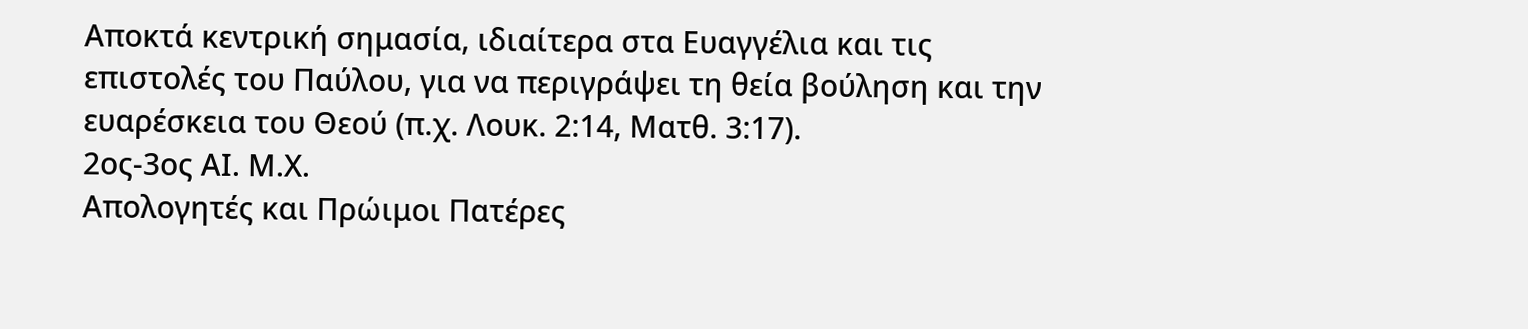Αποκτά κεντρική σημασία, ιδιαίτερα στα Ευαγγέλια και τις επιστολές του Παύλου, για να περιγράψει τη θεία βούληση και την ευαρέσκεια του Θεού (π.χ. Λουκ. 2:14, Ματθ. 3:17).
2ος-3ος ΑΙ. Μ.Χ.
Απολογητές και Πρώιμοι Πατέρες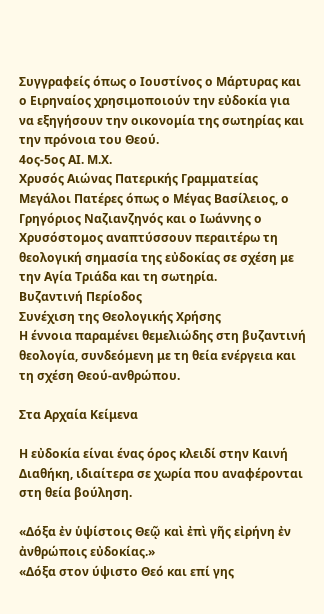Συγγραφείς όπως ο Ιουστίνος ο Μάρτυρας και ο Ειρηναίος χρησιμοποιούν την εὐδοκία για να εξηγήσουν την οικονομία της σωτηρίας και την πρόνοια του Θεού.
4ος-5ος ΑΙ. Μ.Χ.
Χρυσός Αιώνας Πατερικής Γραμματείας
Μεγάλοι Πατέρες όπως ο Μέγας Βασίλειος, ο Γρηγόριος Ναζιανζηνός και ο Ιωάννης ο Χρυσόστομος αναπτύσσουν περαιτέρω τη θεολογική σημασία της εὐδοκίας σε σχέση με την Αγία Τριάδα και τη σωτηρία.
Βυζαντινή Περίοδος
Συνέχιση της Θεολογικής Χρήσης
Η έννοια παραμένει θεμελιώδης στη βυζαντινή θεολογία, συνδεόμενη με τη θεία ενέργεια και τη σχέση Θεού-ανθρώπου.

Στα Αρχαία Κείμενα

Η εὐδοκία είναι ένας όρος κλειδί στην Καινή Διαθήκη, ιδιαίτερα σε χωρία που αναφέρονται στη θεία βούληση.

«Δόξα ἐν ὑψίστοις Θεῷ καὶ ἐπὶ γῆς εἰρήνη ἐν ἀνθρώποις εὐδοκίας.»
«Δόξα στον ύψιστο Θεό και επί γης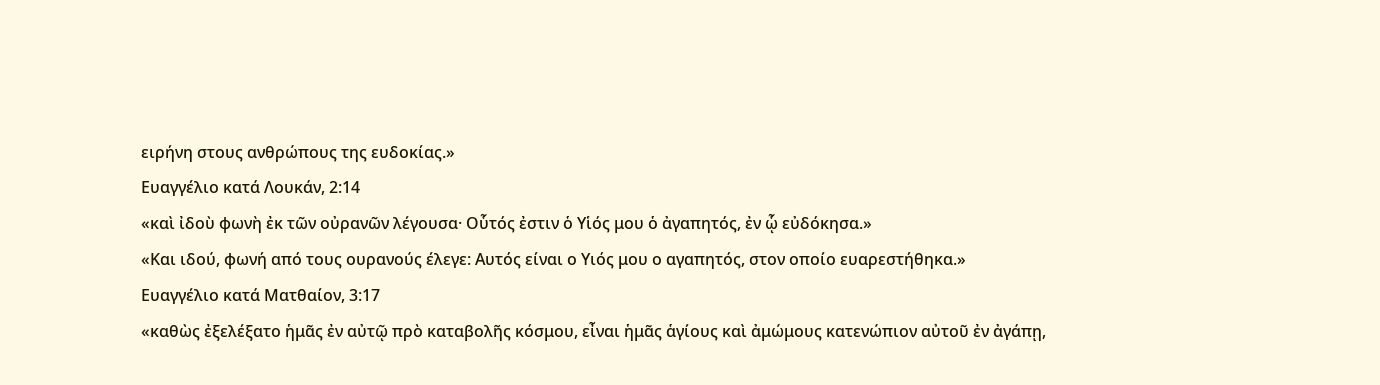ειρήνη στους ανθρώπους της ευδοκίας.»
Ευαγγέλιο κατά Λουκάν, 2:14
«καὶ ἰδοὺ φωνὴ ἐκ τῶν οὐρανῶν λέγουσα· Οὗτός ἐστιν ὁ Υἱός μου ὁ ἀγαπητός, ἐν ᾧ εὐδόκησα.»
«Και ιδού, φωνή από τους ουρανούς έλεγε: Αυτός είναι ο Υιός μου ο αγαπητός, στον οποίο ευαρεστήθηκα.»
Ευαγγέλιο κατά Ματθαίον, 3:17
«καθὼς ἐξελέξατο ἡμᾶς ἐν αὐτῷ πρὸ καταβολῆς κόσμου, εἶναι ἡμᾶς ἁγίους καὶ ἀμώμους κατενώπιον αὐτοῦ ἐν ἀγάπῃ,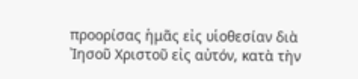προορίσας ἡμᾶς εἰς υἱοθεσίαν διὰ Ἰησοῦ Χριστοῦ εἰς αὐτόν, κατὰ τὴν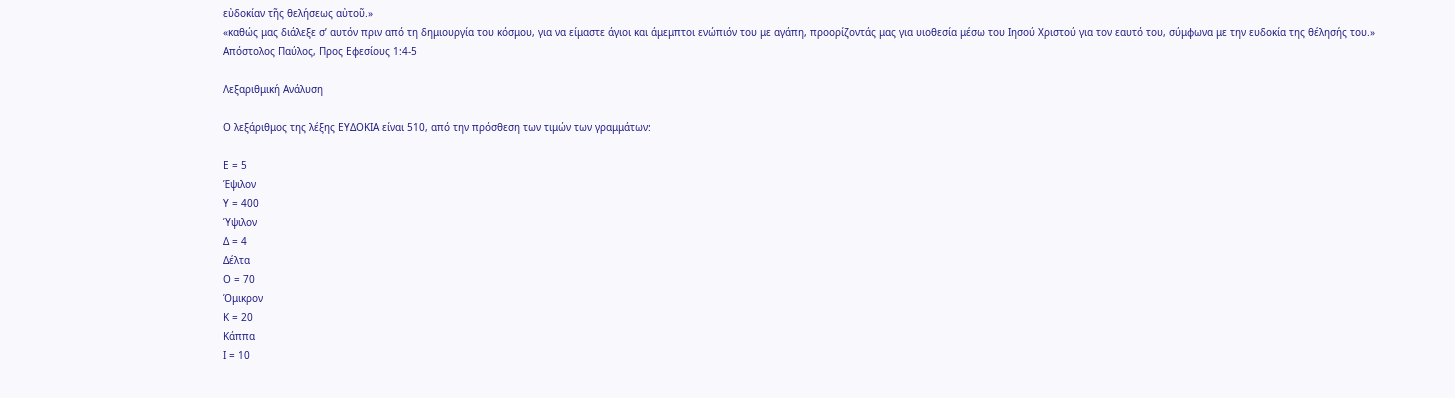εὐδοκίαν τῆς θελήσεως αὐτοῦ.»
«καθώς μας διάλεξε σ’ αυτόν πριν από τη δημιουργία του κόσμου, για να είμαστε άγιοι και άμεμπτοι ενώπιόν του με αγάπη, προορίζοντάς μας για υιοθεσία μέσω του Ιησού Χριστού για τον εαυτό του, σύμφωνα με την ευδοκία της θέλησής του.»
Απόστολος Παύλος, Προς Εφεσίους 1:4-5

Λεξαριθμική Ανάλυση

Ο λεξάριθμος της λέξης ΕΥΔΟΚΙΑ είναι 510, από την πρόσθεση των τιμών των γραμμάτων:

Ε = 5
Έψιλον
Υ = 400
Ύψιλον
Δ = 4
Δέλτα
Ο = 70
Όμικρον
Κ = 20
Κάππα
Ι = 10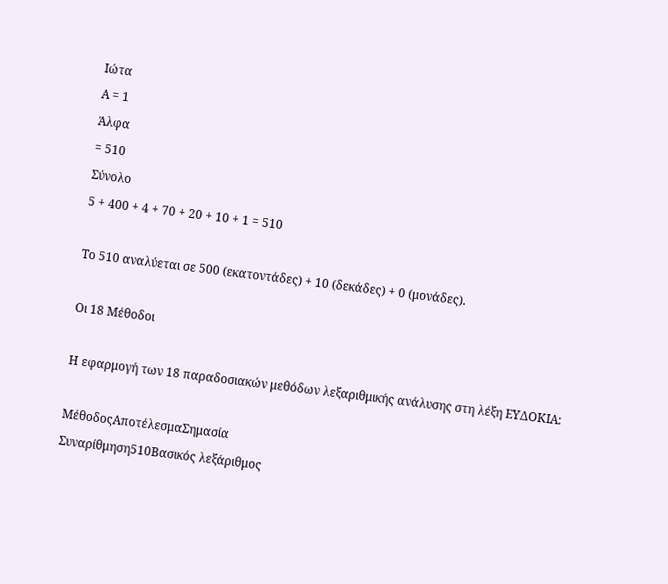Ιώτα
Α = 1
Άλφα
= 510
Σύνολο
5 + 400 + 4 + 70 + 20 + 10 + 1 = 510

Το 510 αναλύεται σε 500 (εκατοντάδες) + 10 (δεκάδες) + 0 (μονάδες).

Οι 18 Μέθοδοι

Η εφαρμογή των 18 παραδοσιακών μεθόδων λεξαριθμικής ανάλυσης στη λέξη ΕΥΔΟΚΙΑ:

ΜέθοδοςΑποτέλεσμαΣημασία
Συναρίθμηση510Βασικός λεξάριθμος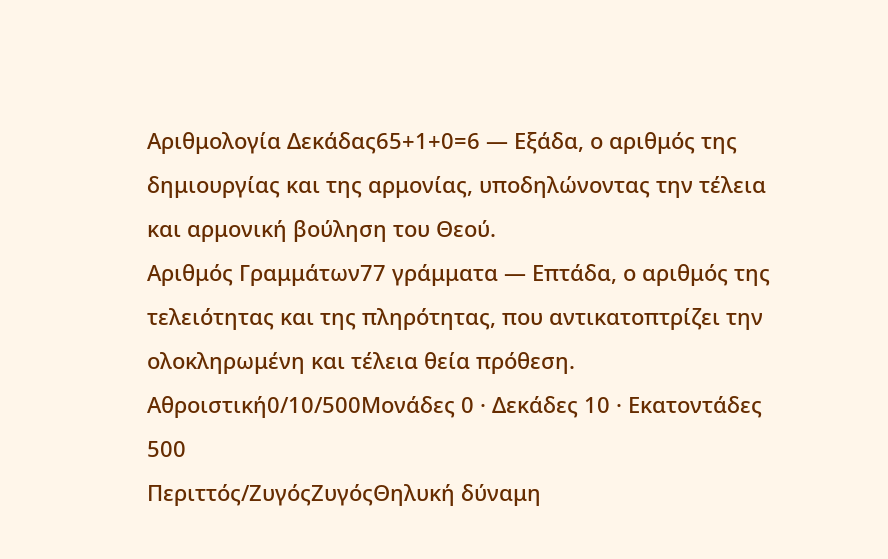Αριθμολογία Δεκάδας65+1+0=6 — Εξάδα, ο αριθμός της δημιουργίας και της αρμονίας, υποδηλώνοντας την τέλεια και αρμονική βούληση του Θεού.
Αριθμός Γραμμάτων77 γράμματα — Επτάδα, ο αριθμός της τελειότητας και της πληρότητας, που αντικατοπτρίζει την ολοκληρωμένη και τέλεια θεία πρόθεση.
Αθροιστική0/10/500Μονάδες 0 · Δεκάδες 10 · Εκατοντάδες 500
Περιττός/ΖυγόςΖυγόςΘηλυκή δύναμη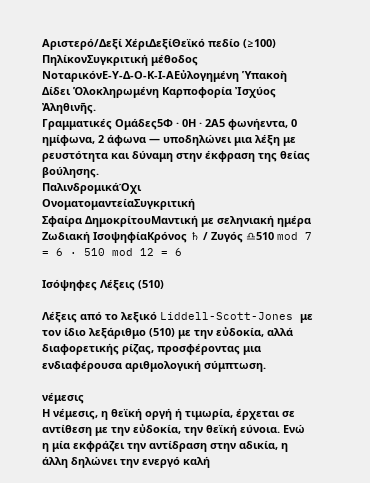Αριστερό/Δεξί ΧέριΔεξίΘεϊκό πεδίο (≥100)
ΠηλίκονΣυγκριτική μέθοδος
ΝοταρικόνΕ-Υ-Δ-Ο-Κ-Ι-ΑΕὐλογημένη Ὑπακοὴ Δίδει Ὁλοκληρωμένη Καρποφορία Ἰσχύος Ἀληθινῆς.
Γραμματικές Ομάδες5Φ · 0Η · 2Α5 φωνήεντα, 0 ημίφωνα, 2 άφωνα — υποδηλώνει μια λέξη με ρευστότητα και δύναμη στην έκφραση της θείας βούλησης.
ΠαλινδρομικάΌχι
ΟνοματομαντείαΣυγκριτική
Σφαίρα ΔημοκρίτουΜαντική με σεληνιακή ημέρα
Ζωδιακή ΙσοψηφίαΚρόνος ♄ / Ζυγός ♎510 mod 7 = 6 · 510 mod 12 = 6

Ισόψηφες Λέξεις (510)

Λέξεις από το λεξικό Liddell-Scott-Jones με τον ίδιο λεξάριθμο (510) με την εὐδοκία, αλλά διαφορετικής ρίζας, προσφέροντας μια ενδιαφέρουσα αριθμολογική σύμπτωση.

νέμεσις
Η νέμεσις, η θεϊκή οργή ή τιμωρία, έρχεται σε αντίθεση με την εὐδοκία, την θεϊκή εύνοια. Ενώ η μία εκφράζει την αντίδραση στην αδικία, η άλλη δηλώνει την ενεργό καλή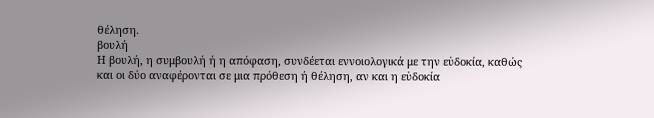θέληση.
βουλή
Η βουλή, η συμβουλή ή η απόφαση, συνδέεται εννοιολογικά με την εὐδοκία, καθώς και οι δύο αναφέρονται σε μια πρόθεση ή θέληση, αν και η εὐδοκία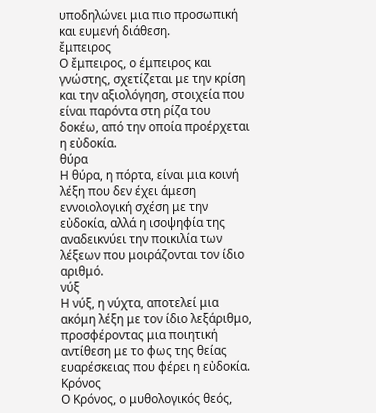υποδηλώνει μια πιο προσωπική και ευμενή διάθεση.
ἔμπειρος
Ο ἔμπειρος, ο έμπειρος και γνώστης, σχετίζεται με την κρίση και την αξιολόγηση, στοιχεία που είναι παρόντα στη ρίζα του δοκέω, από την οποία προέρχεται η εὐδοκία.
θύρα
Η θύρα, η πόρτα, είναι μια κοινή λέξη που δεν έχει άμεση εννοιολογική σχέση με την εὐδοκία, αλλά η ισοψηφία της αναδεικνύει την ποικιλία των λέξεων που μοιράζονται τον ίδιο αριθμό.
νύξ
Η νύξ, η νύχτα, αποτελεί μια ακόμη λέξη με τον ίδιο λεξάριθμο, προσφέροντας μια ποιητική αντίθεση με το φως της θείας ευαρέσκειας που φέρει η εὐδοκία.
Κρόνος
Ο Κρόνος, ο μυθολογικός θεός,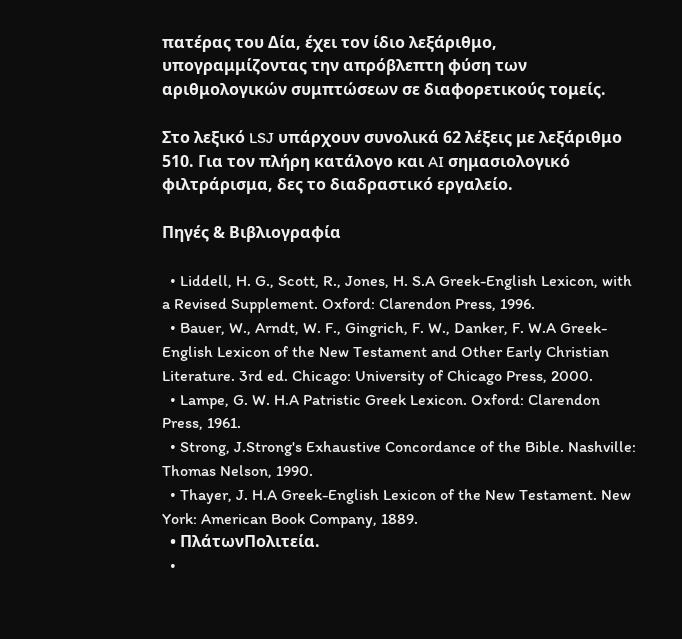πατέρας του Δία, έχει τον ίδιο λεξάριθμο, υπογραμμίζοντας την απρόβλεπτη φύση των αριθμολογικών συμπτώσεων σε διαφορετικούς τομείς.

Στο λεξικό LSJ υπάρχουν συνολικά 62 λέξεις με λεξάριθμο 510. Για τον πλήρη κατάλογο και AI σημασιολογικό φιλτράρισμα, δες το διαδραστικό εργαλείο.

Πηγές & Βιβλιογραφία

  • Liddell, H. G., Scott, R., Jones, H. S.A Greek-English Lexicon, with a Revised Supplement. Oxford: Clarendon Press, 1996.
  • Bauer, W., Arndt, W. F., Gingrich, F. W., Danker, F. W.A Greek-English Lexicon of the New Testament and Other Early Christian Literature. 3rd ed. Chicago: University of Chicago Press, 2000.
  • Lampe, G. W. H.A Patristic Greek Lexicon. Oxford: Clarendon Press, 1961.
  • Strong, J.Strong's Exhaustive Concordance of the Bible. Nashville: Thomas Nelson, 1990.
  • Thayer, J. H.A Greek-English Lexicon of the New Testament. New York: American Book Company, 1889.
  • ΠλάτωνΠολιτεία.
  •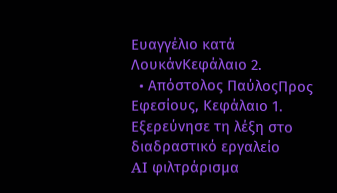Ευαγγέλιο κατά ΛουκάνΚεφάλαιο 2.
  • Απόστολος ΠαύλοςΠρος Εφεσίους, Κεφάλαιο 1.
Εξερεύνησε τη λέξη στο διαδραστικό εργαλείο
AI φιλτράρισμα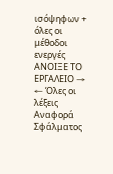ισόψηφων + όλες οι μέθοδοι ενεργές
ΑΝΟΙΞΕ ΤΟ ΕΡΓΑΛΕΙΟ →
← Όλες οι λέξεις
Αναφορά Σφάλματος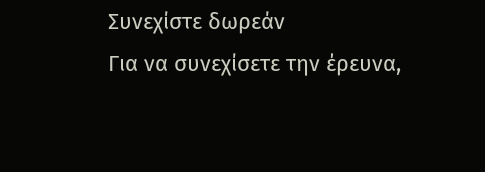Συνεχίστε δωρεάν
Για να συνεχίσετε την έρευνα,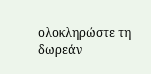ολοκληρώστε τη δωρεάν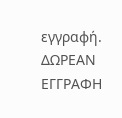εγγραφή.
ΔΩΡΕΑΝ ΕΓΓΡΑΦΗ